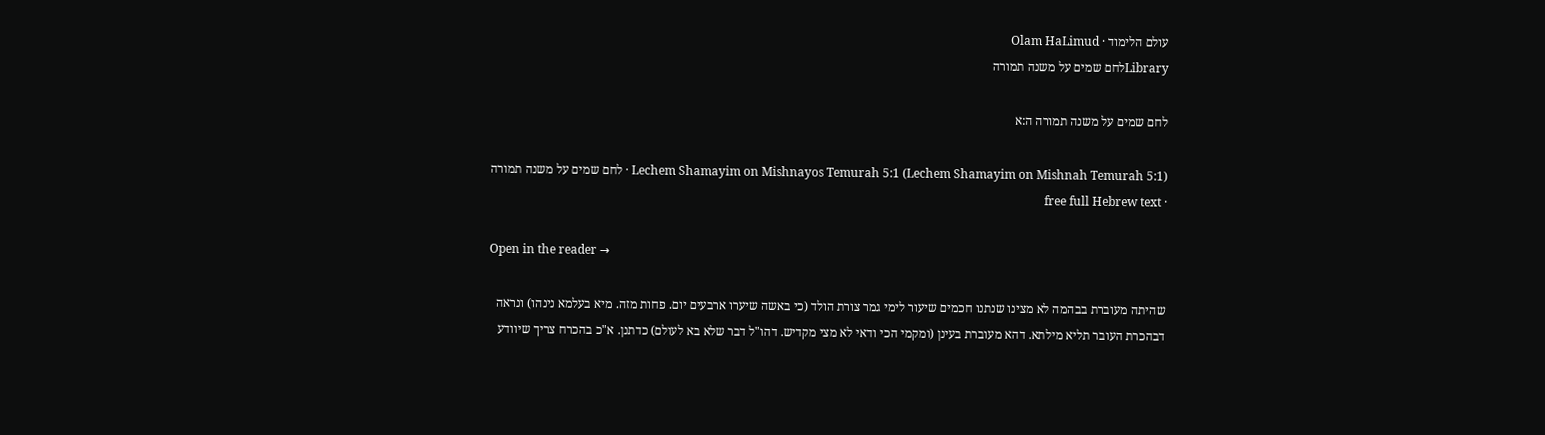עולם הלימוד · Olam HaLimud
Libraryלחם שמים על משנה תמורה

לחם שמים על משנה תמורה ה:א

Lechem Shamayim on Mishnayos Temurah 5:1 (Lechem Shamayim on Mishnah Temurah 5:1) · לחם שמים על משנה תמורה · free full Hebrew text

Open in the reader →

שהיתה מעוברת בבהמה לא מצינו שנתנו חכמים שיעור לימי גמר צורת הולד (כי באשה שיערו ארבעים יום. פחות מזה. מיא בעלמא נינהו) ונראה דבהכרת העובר תליא מילתא. דהא מעוברת בעינן (ומקמי הכי ודאי לא מצי מקדיש. דהו"ל דבר שלא בא לעולם) כדתנן. א"כ בהכרח צריך שיוודע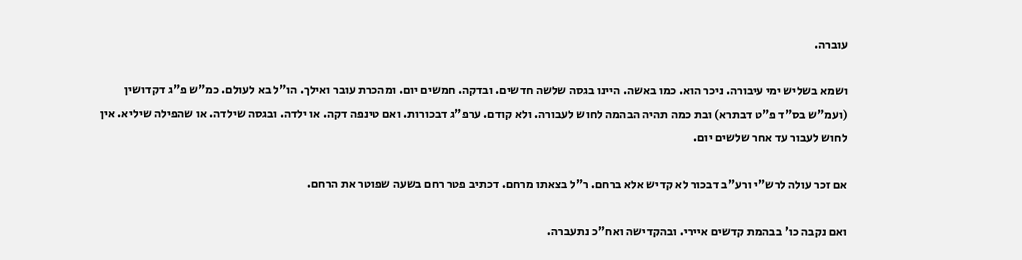עוברה.

ושמא בשליש ימי עיבורה. ניכר הוא. כמו באשה. היינו בגסה שלשה חדשים. ובדקה. חמשים יום. ומהכרת עובר ואילך. הו"ל בא לעולם. כמ"ש פ"ג דקדושין (ועמ"ש בס"ד פ"ט דבתרא) ובת כמה תהיה הבהמה לחוש לעבורה. ולא קודם. ערפ"ג דבכורות. ואם טינפה דקה. או ילדה. ובגסה שילדה. או שהפילה שיליא. אין לחוש לעבור עד אחר שלשים יום.

אם זכר עולה לרש"י ורע"ב דבכור לא קדיש אלא ברחם. ר"ל בצאתו מרחם. דכתיב פטר רחם בשעה שפוטר את הרחם.

ואם נקבה כו' בבהמת קדשים איירי. ובהקדישה ואח"כ נתעברה.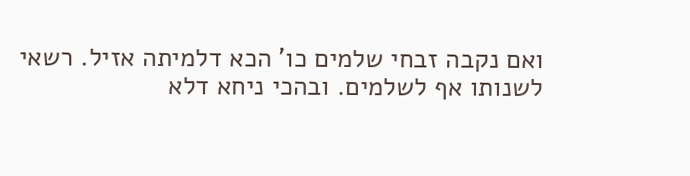ואם נקבה זבחי שלמים כו' הכא דלמיתה אזיל. רשאי לשנותו אף לשלמים. ובהכי ניחא דלא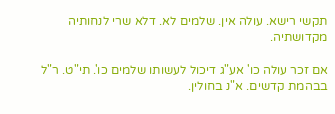תקשי רישא. עולה אין. שלמים לא. דלא שרי לנחותיה מקדושתיה.

אם זכר עולה כו' אע"ג דיכול לעשותו שלמים כו'. תי"ט. ר"ל בבהמת קדשים. א"נ בחולין.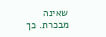שאינה מבכרת. כך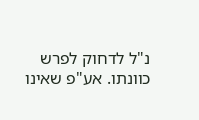נ"ל לדחוק לפרש כוונתו. אע"פ שאינו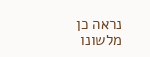נראה כן מלשונו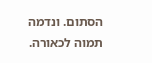הסתום. ונדמה תמוה לכאורה.